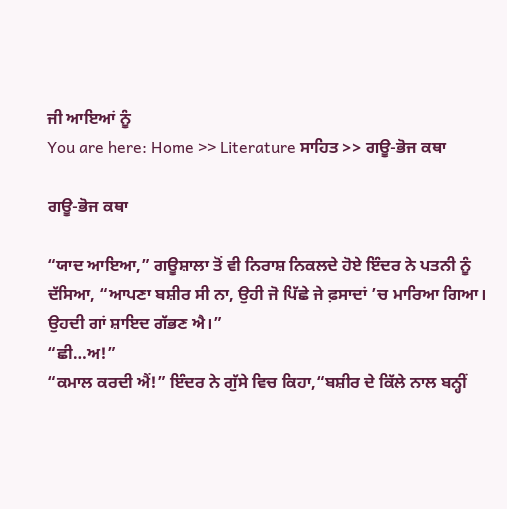ਜੀ ਆਇਆਂ ਨੂੰ
You are here: Home >> Literature ਸਾਹਿਤ >> ਗਊ-ਭੋਜ ਕਥਾ

ਗਊ-ਭੋਜ ਕਥਾ

“ਯਾਦ ਆਇਆ,” ਗਊਸ਼ਾਲਾ ਤੋਂ ਵੀ ਨਿਰਾਸ਼ ਨਿਕਲਦੇ ਹੋਏ ਇੰਦਰ ਨੇ ਪਤਨੀ ਨੂੰ ਦੱਸਿਆ, “ਆਪਣਾ ਬਸ਼ੀਰ ਸੀ ਨਾ, ਉਹੀ ਜੋ ਪਿੱਛੇ ਜੇ ਫ਼ਸਾਦਾਂ ’ਚ ਮਾਰਿਆ ਗਿਆ। ਉਹਦੀ ਗਾਂ ਸ਼ਾਇਦ ਗੱਭਣ ਐ।”
“ਛੀ…ਅ!”
“ਕਮਾਲ ਕਰਦੀ ਐਂ!” ਇੰਦਰ ਨੇ ਗੁੱਸੇ ਵਿਚ ਕਿਹਾ,“ਬਸ਼ੀਰ ਦੇ ਕਿੱਲੇ ਨਾਲ ਬਨ੍ਹੀਂ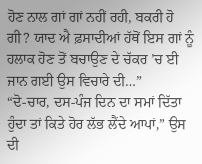ਹੋਣ ਨਾਲ ਗਾਂ ਗਾਂ ਨਹੀਂ ਰਹੀ, ਬਕਰੀ ਹੋ ਗੀ? ਯਾਦ ਐ ਫ਼ਸਾਦੀਆਂ ਹੱਥੋਂ ਇਸ ਗਾਂ ਨੂੰ ਹਲਾਕ ਹੋਣ ਤੋਂ ਬਚਾਉਣ ਦੇ ਚੱਕਰ ’ਚ ਈ ਜਾਨ ਗਈ ਉਸ ਵਿਚਾਰੇ ਦੀ…”
“ਦੋ-ਚਾਰ, ਦਸ-ਪੰਜ ਦਿਨ ਦਾ ਸਮਾਂ ਦਿੱਤਾ ਹੁੰਦਾ ਤਾਂ ਕਿਤੇ ਹੋਰ ਲੱਭ ਲੈਂਦੇ ਆਪਾਂ,” ਉਸ ਦੀ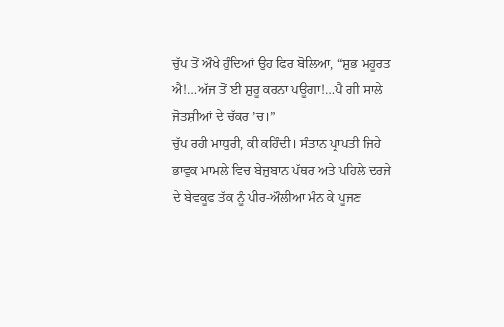ਚੁੱਪ ਤੋਂ ਔਖੇ ਹੁੰਦਿਆਂ ਉਹ ਫਿਰ ਬੋਲਿਆ, “ਸ਼ੁਭ ਮਹੂਰਤ ਐ!…ਅੱਜ ਤੋਂ ਈ ਸ਼ੁਰੂ ਕਰਨਾ ਪਊਗਾ!…ਪੈ ਗੀ ਸਾਲੇ ਜੋਤਸ਼ੀਆਂ ਦੇ ਚੱਕਰ ’ਚ।”
ਚੁੱਪ ਰਹੀ ਮਾਧੁਰੀ, ਕੀ ਕਹਿੰਦੀ। ਸੰਤਾਨ ਪ੍ਰਾਪਤੀ ਜਿਹੇ ਭਾਵੁਕ ਮਾਮਲੇ ਵਿਚ ਬੇਜ਼ੁਬਾਨ ਪੱਥਰ ਅਤੇ ਪਹਿਲੇ ਦਰਜੇ ਦੇ ਬੇਵਕੂਫ ਤੱਕ ਨੂੰ ਪੀਰ-ਔਲੀਆ ਮੰਨ ਕੇ ਪੂਜਣ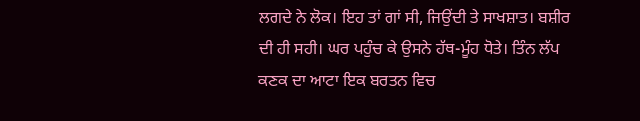ਲਗਦੇ ਨੇ ਲੋਕ। ਇਹ ਤਾਂ ਗਾਂ ਸੀ, ਜਿਉਂਦੀ ਤੇ ਸਾਖਸ਼ਾਤ। ਬਸ਼ੀਰ ਦੀ ਹੀ ਸਹੀ। ਘਰ ਪਹੁੰਚ ਕੇ ਉਸਨੇ ਹੱਥ-ਮੂੰਹ ਧੋਤੇ। ਤਿੰਨ ਲੱਪ ਕਣਕ ਦਾ ਆਟਾ ਇਕ ਬਰਤਨ ਵਿਚ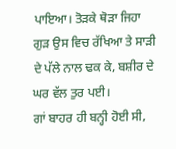ਪਾਇਆ। ਤੋੜਕੇ ਥੋੜਾ ਜਿਹਾ ਗੁੜ ਉਸ ਵਿਚ ਰੱਖਿਆ ਤੇ ਸਾੜੀ ਦੇ ਪੱਲੇ ਨਾਲ ਢਕ ਕੇ, ਬਸ਼ੀਰ ਦੇ ਘਰ ਵੱਲ ਤੁਰ ਪਈ।
ਗਾਂ ਬਾਹਰ ਹੀ ਬਨ੍ਹੀ ਹੋਈ ਸੀ,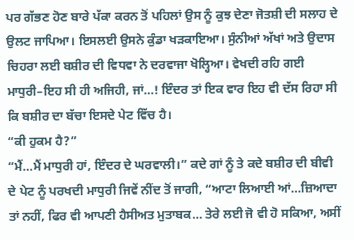ਪਰ ਗੱਭਣ ਹੋਣ ਬਾਰੇ ਪੱਕਾ ਕਰਨ ਤੋਂ ਪਹਿਲਾਂ ਉਸ ਨੂੰ ਕੁਝ ਦੇਣਾ ਜੋਤਸ਼ੀ ਦੀ ਸਲਾਹ ਦੇ ਉਲਟ ਜਾਪਿਆ। ਇਸਲਈ ਉਸਨੇ ਕੁੰਡਾ ਖੜਕਾਇਆ। ਸੁੰਨੀਆਂ ਅੱਖਾਂ ਅਤੇ ਉਦਾਸ ਚਿਹਰਾ ਲਈ ਬਸ਼ੀਰ ਦੀ ਵਿਧਵਾ ਨੇ ਦਰਵਾਜਾ ਖੋਲ੍ਹਿਆ। ਵੇਖਦੀ ਰਹਿ ਗਈ ਮਾਧੁਰੀ–ਇਹ ਸੀ ਹੀ ਅਜਿਹੀ, ਜਾਂ…! ਇੰਦਰ ਤਾਂ ਇਕ ਵਾਰ ਇਹ ਵੀ ਦੱਸ ਰਿਹਾ ਸੀ ਕਿ ਬਸ਼ੀਰ ਦਾ ਬੱਚਾ ਇਸਦੇ ਪੇਟ ਵਿੱਚ ਹੈ।
“ਕੀ ਹੁਕਮ ਹੈ?”
“ਮੈਂ…ਮੈਂ ਮਾਧੁਰੀ ਹਾਂ, ਇੰਦਰ ਦੇ ਘਰਵਾਲੀ।” ਕਦੇ ਗਾਂ ਨੂੰ ਤੇ ਕਦੇ ਬਸ਼ੀਰ ਦੀ ਬੀਵੀ ਦੇ ਪੇਟ ਨੂੰ ਪਰਖਦੀ ਮਾਧੁਰੀ ਜਿਵੇਂ ਨੀਂਦ ਤੋਂ ਜਾਗੀ, “ਆਟਾ ਲਿਆਈ ਆਂ…ਜ਼ਿਆਦਾ ਤਾਂ ਨਹੀਂ, ਫਿਰ ਵੀ ਆਪਣੀ ਹੈਸੀਅਤ ਮੁਤਾਬਕ… ਤੇਰੇ ਲਈ ਜੋ ਵੀ ਹੋ ਸਕਿਆ, ਅਸੀਂ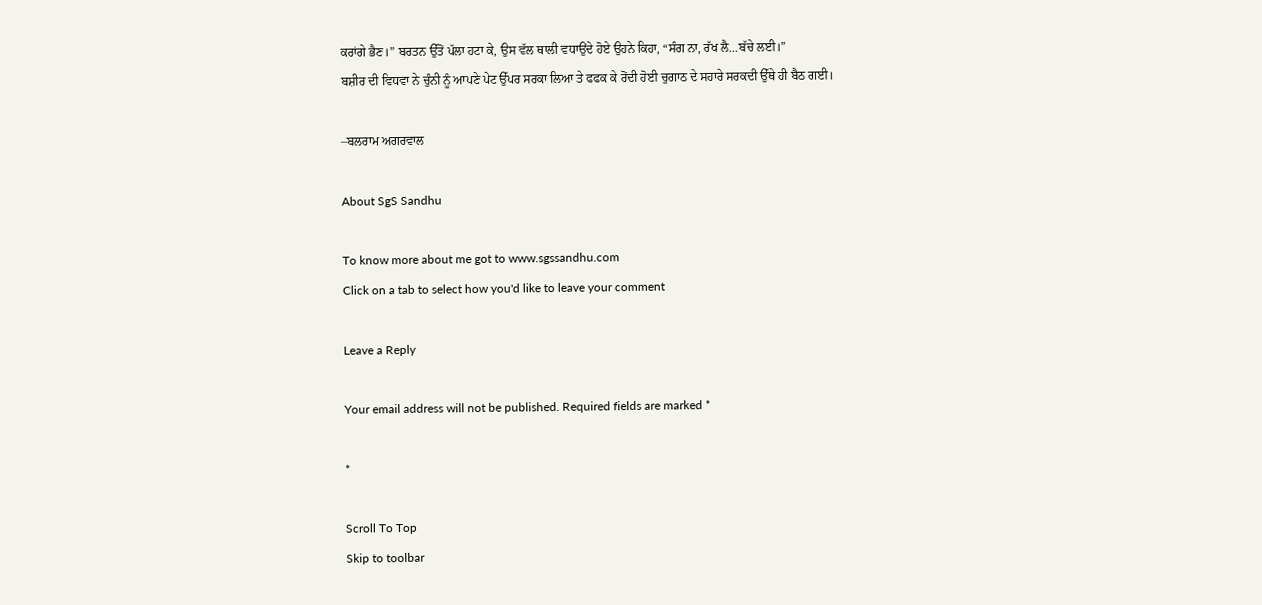ਕਰਾਂਗੇ ਭੈਣ।” ਬਰਤਨ ਉੱਤੋਂ ਪੱਲਾ ਹਟਾ ਕੇ, ਉਸ ਵੱਲ ਥਾਲੀ ਵਧਾਉਂਦੇ ਹੋਏ ਉਹਨੇ ਕਿਹਾ, “ਸੰਗ ਨਾ, ਰੱਖ ਲੈ…ਬੱਚੇ ਲਈ।”
ਬਸ਼ੀਰ ਦੀ ਵਿਧਵਾ ਨੇ ਚੁੰਨੀ ਨੂੰ ਆਪਣੇ ਪੇਟ ਉੱਪਰ ਸਰਕਾ ਲਿਆ ਤੇ ਫਫਕ ਕੇ ਰੋਂਦੀ ਹੋਈ ਚੁਗਾਠ ਦੇ ਸਹਾਰੇ ਸਰਕਦੀ ਉੱਥੇ ਹੀ ਬੈਠ ਗਈ।

–ਬਲਰਾਮ ਅਗਰਵਾਲ

About SgS Sandhu

To know more about me got to www.sgssandhu.com
Click on a tab to select how you'd like to leave your comment

Leave a Reply

Your email address will not be published. Required fields are marked *

*

Scroll To Top
Skip to toolbar